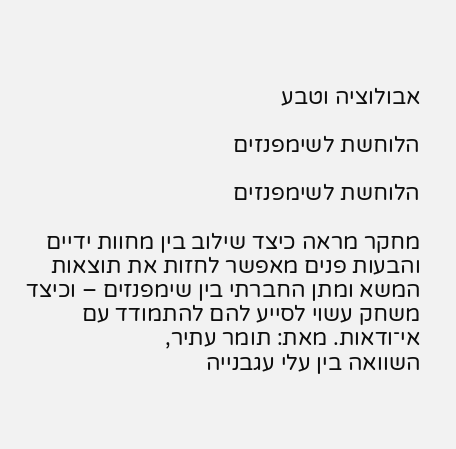אבולוציה וטבע

הלוחשת לשימפנזים

הלוחשת לשימפנזים

מחקר מראה כיצד שילוב בין מחוות ידיים והבעות פנים מאפשר לחזות את תוצאות המשא ומתן החברתי בין שימפנזים – וכיצד משחק עשוי לסייע להם להתמודד עם אי־ודאות. מאת: תומר עתיר,
השוואה בין עלי עגבנייה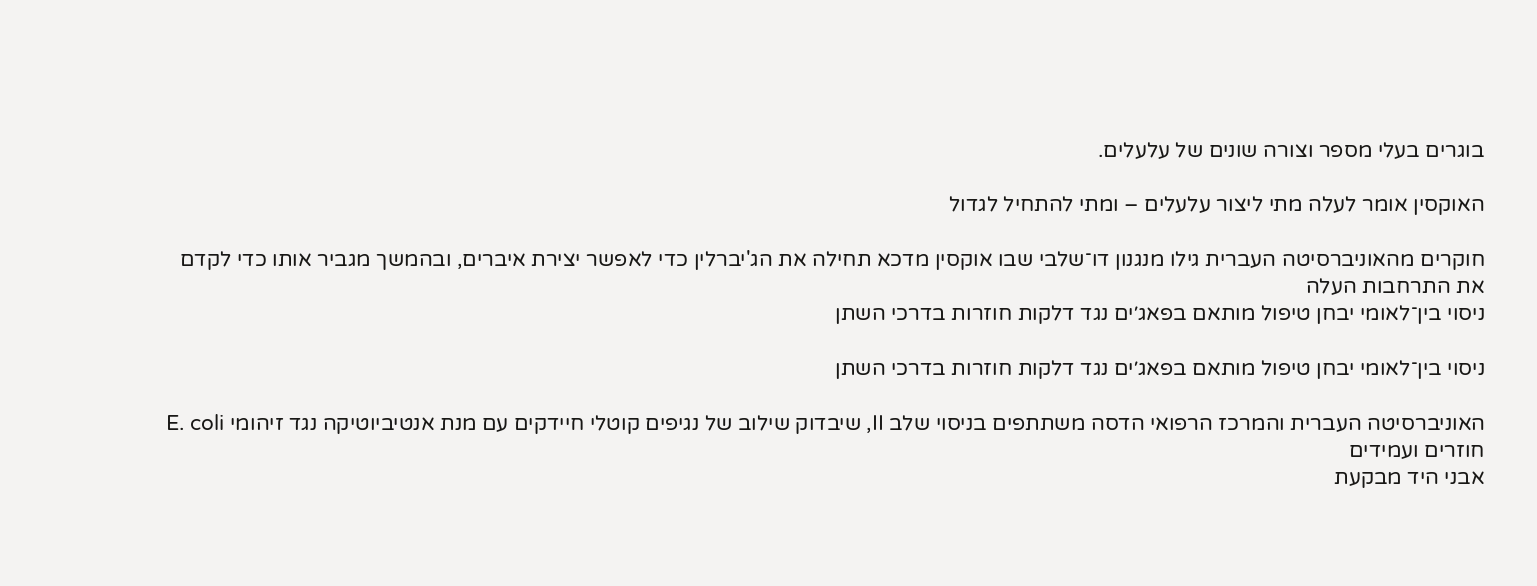בוגרים בעלי מספר וצורה שונים של עלעלים.

האוקסין אומר לעלה מתי ליצור עלעלים – ומתי להתחיל לגדול

חוקרים מהאוניברסיטה העברית גילו מנגנון דו־שלבי שבו אוקסין מדכא תחילה את הג'יברלין כדי לאפשר יצירת איברים, ובהמשך מגביר אותו כדי לקדם את התרחבות העלה
ניסוי בין־לאומי יבחן טיפול מותאם בפאג׳ים נגד דלקות חוזרות בדרכי השתן

ניסוי בין־לאומי יבחן טיפול מותאם בפאג׳ים נגד דלקות חוזרות בדרכי השתן

האוניברסיטה העברית והמרכז הרפואי הדסה משתתפים בניסוי שלב II, שיבדוק שילוב של נגיפים קוטלי חיידקים עם מנת אנטיביוטיקה נגד זיהומי E. coli חוזרים ועמידים
אבני היד מבקעת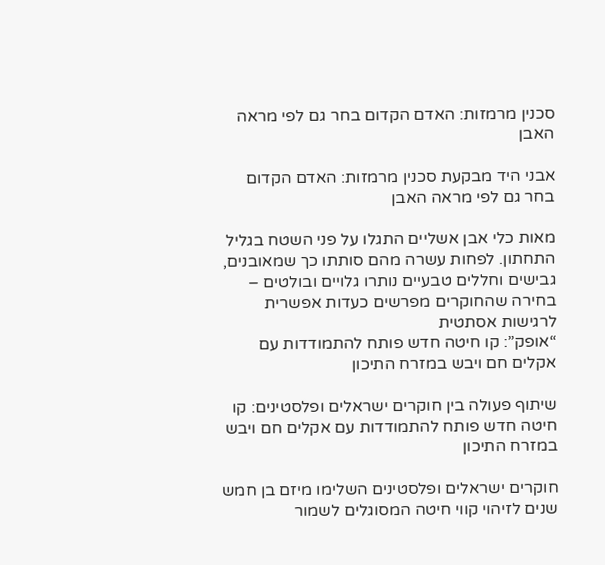סכנין מרמזות: האדם הקדום בחר גם לפי מראה האבן

אבני היד מבקעת סכנין מרמזות: האדם הקדום בחר גם לפי מראה האבן

מאות כלי אבן אשליים התגלו על פני השטח בגליל התחתון. לפחות עשרה מהם סותתו כך שמאובנים, גבישים וחללים טבעיים נותרו גלויים ובולטים – בחירה שהחוקרים מפרשים כעדות אפשרית לרגישות אסתטית
“אופק”: קו חיטה חדש פותח להתמודדות עם אקלים חם ויבש במזרח התיכון

שיתוף פעולה בין חוקרים ישראלים ופלסטינים: קו חיטה חדש פותח להתמודדות עם אקלים חם ויבש במזרח התיכון

חוקרים ישראלים ופלסטינים השלימו מיזם בן חמש שנים לזיהוי קווי חיטה המסוגלים לשמור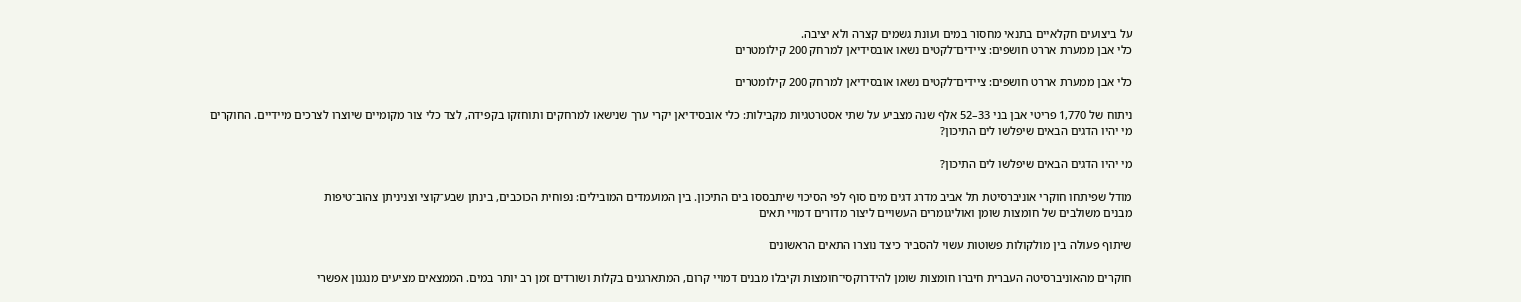על ביצועים חקלאיים בתנאי מחסור במים ועונת גשמים קצרה ולא יציבה.
כלי אבן ממערת אררט חושפים: ציידים־לקטים נשאו אובסידיאן למרחק 200 קילומטרים

כלי אבן ממערת אררט חושפים: ציידים־לקטים נשאו אובסידיאן למרחק 200 קילומטרים

ניתוח של 1,770 פריטי אבן בני 33–52 אלף שנה מצביע על שתי אסטרטגיות מקבילות: כלי אובסידיאן יקרי ערך שנישאו למרחקים ותוחזקו בקפידה, לצד כלי צור מקומיים שיוצרו לצרכים מיידיים. החוקרים
מי יהיו הדגים הבאים שיפלשו לים התיכון?

מי יהיו הדגים הבאים שיפלשו לים התיכון?

מודל שפיתחו חוקרי אוניברסיטת תל אביב מדרג דגים מים סוף לפי הסיכוי שיתבססו בים התיכון. בין המועמדים המובילים: נפוחית הכוכבים, בינתן שבע־קוצי וצניניתן צהוב־טיפות
מבנים משולבים של חומצות שומן ואוליגומרים העשויים ליצור מדורים דמויי תאים

שיתוף פעולה בין מולקולות פשוטות עשוי להסביר כיצד נוצרו התאים הראשונים

חוקרים מהאוניברסיטה העברית חיברו חומצות שומן להידרוקסי־חומצות וקיבלו מבנים דמויי קרום, המתארגנים בקלות ושורדים זמן רב יותר במים. הממצאים מציעים מנגנון אפשרי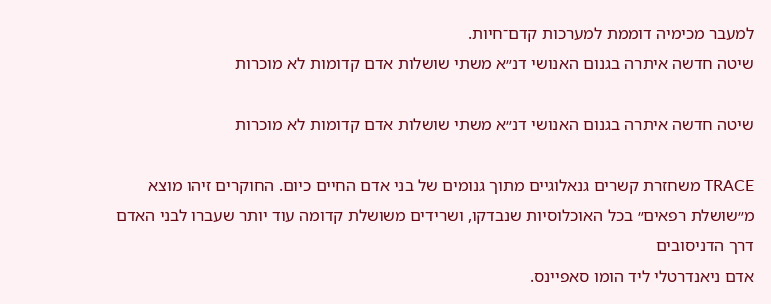למעבר מכימיה דוממת למערכות קדם־חיות.
שיטה חדשה איתרה בגנום האנושי דנ״א משתי שושלות אדם קדומות לא מוכרות

שיטה חדשה איתרה בגנום האנושי דנ״א משתי שושלות אדם קדומות לא מוכרות

TRACE משחזרת קשרים גנאלוגיים מתוך גנומים של בני אדם החיים כיום. החוקרים זיהו מוצא מ״שושלת רפאים״ בכל האוכלוסיות שנבדקו, ושרידים משושלת קדומה עוד יותר שעברו לבני האדם דרך הדניסובים
אדם ניאנדרטלי ליד הומו סאפיינס.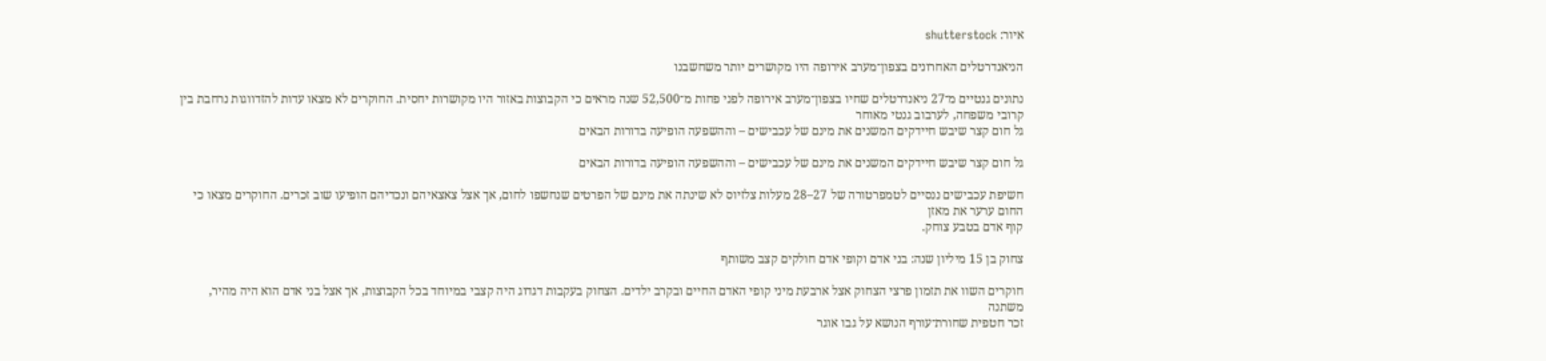איור: shutterstock

הניאנדרטלים האחרונים בצפון־מערב אירופה היו מקושרים יותר משחשבנו

נתונים גנטיים מ־27 ניאנדרטלים שחיו בצפון־מערב אירופה לפני פחות מ־52,500 שנה מראים כי הקבוצות באזור היו מקושרות יחסית. החוקרים לא מצאו עדות להזדווגות נרחבת בין קרובי משפחה, לערבוב גנטי מאוחר
גל חום קצר שיבש חיידקים המשנים את מינם של עכבישים – וההשפעה הופיעה בדורות הבאים

גל חום קצר שיבש חיידקים המשנים את מינם של עכבישים – וההשפעה הופיעה בדורות הבאים

חשיפת עכבישים ננסיים לטמפרטורה של 27–28 מעלות צלזיוס לא שינתה את מינם של הפרטים שנחשפו לחום, אך אצל צאצאיהם ונכדיהם הופיעו שוב זכרים. החוקרים מצאו כי החום ערער את מאזן
קוף אדם בטבע צוחק.

צחוק בן 15 מיליון שנה: בני אדם וקופי אדם חולקים קצב משותף

חוקרים השוו את תזמון פרצי הצחוק אצל ארבעת מיני קופי האדם החיים ובקרב ילדים. הצחוק בעקבות דגדוג היה קצבי במיוחד בכל הקבוצות, אך אצל בני אדם הוא היה מהיר, משתנה
זכר חטפית שחורת־עורף הנושא על גבו אוגר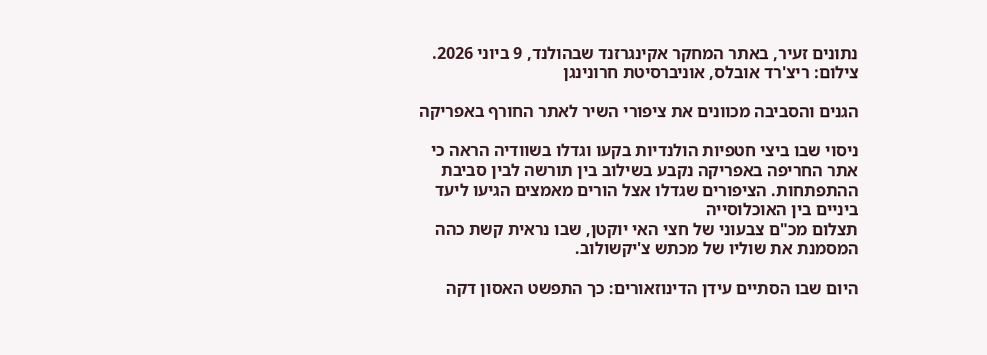נתונים זעיר, באתר המחקר אקינגרזנד שבהולנד, 9 ביוני 2026. צילום: ריצ'רד אובלס, אוניברסיטת חרונינגן

הגנים והסביבה מכוונים את ציפורי השיר לאתר החורף באפריקה

ניסוי שבו ביצי חטפיות הולנדיות בקעו וגדלו בשוודיה הראה כי אתר החריפה באפריקה נקבע בשילוב בין תורשה לבין סביבת ההתפתחות. הציפורים שגדלו אצל הורים מאמצים הגיעו ליעד ביניים בין האוכלוסייה
תצלום מכ"ם צבעוני של חצי האי יוקטן, שבו נראית קשת כהה המסמנת את שוליו של מכתש צ'יקשולוב.

היום שבו הסתיים עידן הדינוזאורים: כך התפשט האסון דקה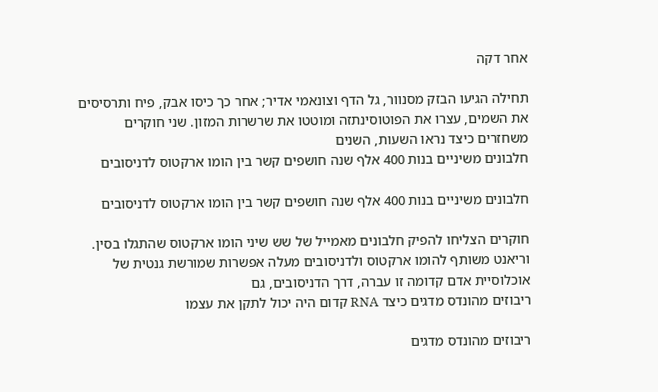אחר דקה

תחילה הגיעו הבזק מסנוור, גל הדף וצונאמי אדיר; אחר כך כיסו אבק, פיח ותרסיסים את השמים, עצרו את הפוטוסינתזה ומוטטו את שרשרות המזון. שני חוקרים משחזרים כיצד נראו השעות, השנים
חלבונים משיניים בנות 400 אלף שנה חושפים קשר בין הומו ארקטוס לדניסובים

חלבונים משיניים בנות 400 אלף שנה חושפים קשר בין הומו ארקטוס לדניסובים

חוקרים הצליחו להפיק חלבונים מאמייל של שש שיני הומו ארקטוס שהתגלו בסין. וריאנט משותף להומו ארקטוס ולדניסובים מעלה אפשרות שמורשת גנטית של אוכלוסיית אדם קדומה זו עברה, דרך הדניסובים, גם
ריבוזים מהונדס מדגים כיצד RNA קדום היה יכול לתקן את עצמו

ריבוזים מהונדס מדגים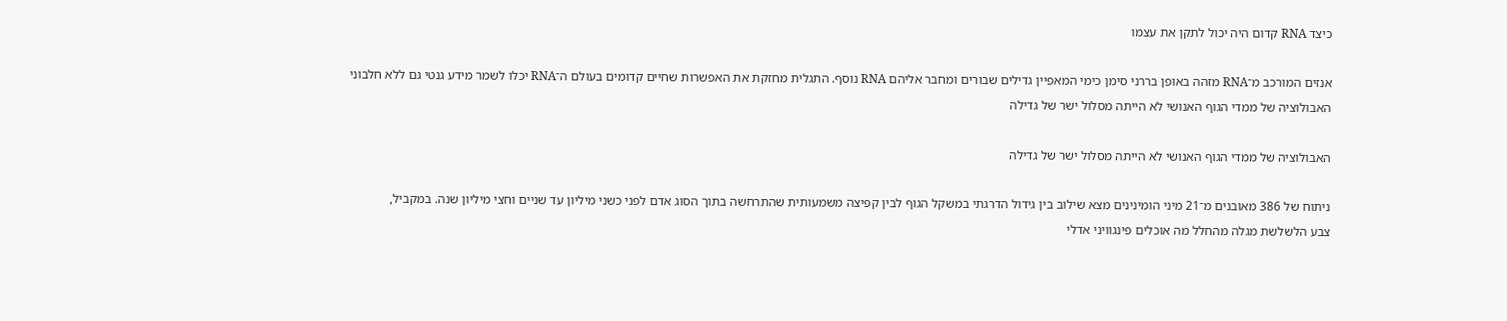כיצד RNA קדום היה יכול לתקן את עצמו

אנזים המורכב מ־RNA מזהה באופן בררני סימן כימי המאפיין גדילים שבורים ומחבר אליהם RNA נוסף. התגלית מחזקת את האפשרות שחיים קדומים בעולם ה־RNA יכלו לשמר מידע גנטי גם ללא חלבוני
האבולוציה של ממדי הגוף האנושי לא הייתה מסלול ישר של גדילה

האבולוציה של ממדי הגוף האנושי לא הייתה מסלול ישר של גדילה

ניתוח של 386 מאובנים מ־21 מיני הומינינים מצא שילוב בין גידול הדרגתי במשקל הגוף לבין קפיצה משמעותית שהתרחשה בתוך הסוג אדם לפני כשני מיליון עד שניים וחצי מיליון שנה. במקביל,
צבע הלשלשת מגלה מהחלל מה אוכלים פינגוויני אדלי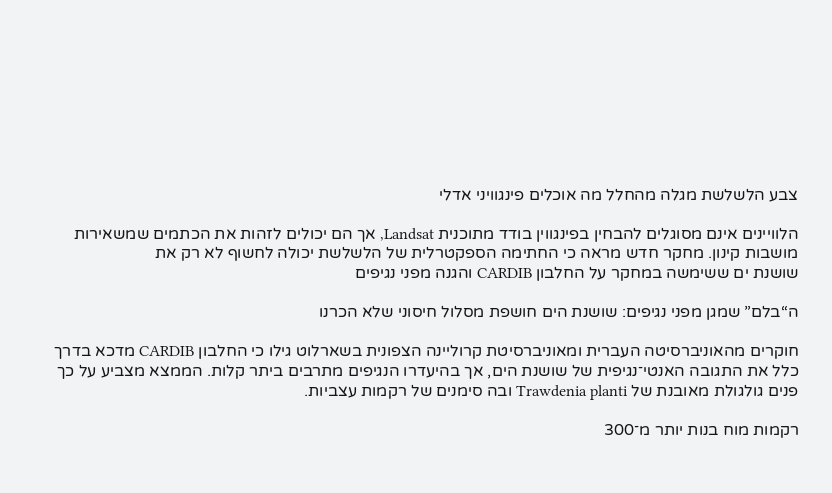צבע הלשלשת מגלה מהחלל מה אוכלים פינגוויני אדלי

הלוויינים אינם מסוגלים להבחין בפינגווין בודד מתוכנית Landsat, אך הם יכולים לזהות את הכתמים שמשאירות מושבות קינון. מחקר חדש מראה כי החתימה הספקטרלית של הלשלשת יכולה לחשוף לא רק את
שושנת ים ששימשה במחקר על החלבון CARDIB והגנה מפני נגיפים

ה“בלם” שמגן מפני נגיפים: שושנת הים חושפת מסלול חיסוני שלא הכרנו

חוקרים מהאוניברסיטה העברית ומאוניברסיטת קרוליינה הצפונית בשארלוט גילו כי החלבון CARDIB מדכא בדרך כלל את התגובה האנטי־נגיפית של שושנת הים, אך בהיעדרו הנגיפים מתרבים ביתר קלות. הממצא מצביע על כך
פנים גולגולת מאובנת של Trawdenia planti ובה סימנים של רקמות עצביות.

רקמות מוח בנות יותר מ־300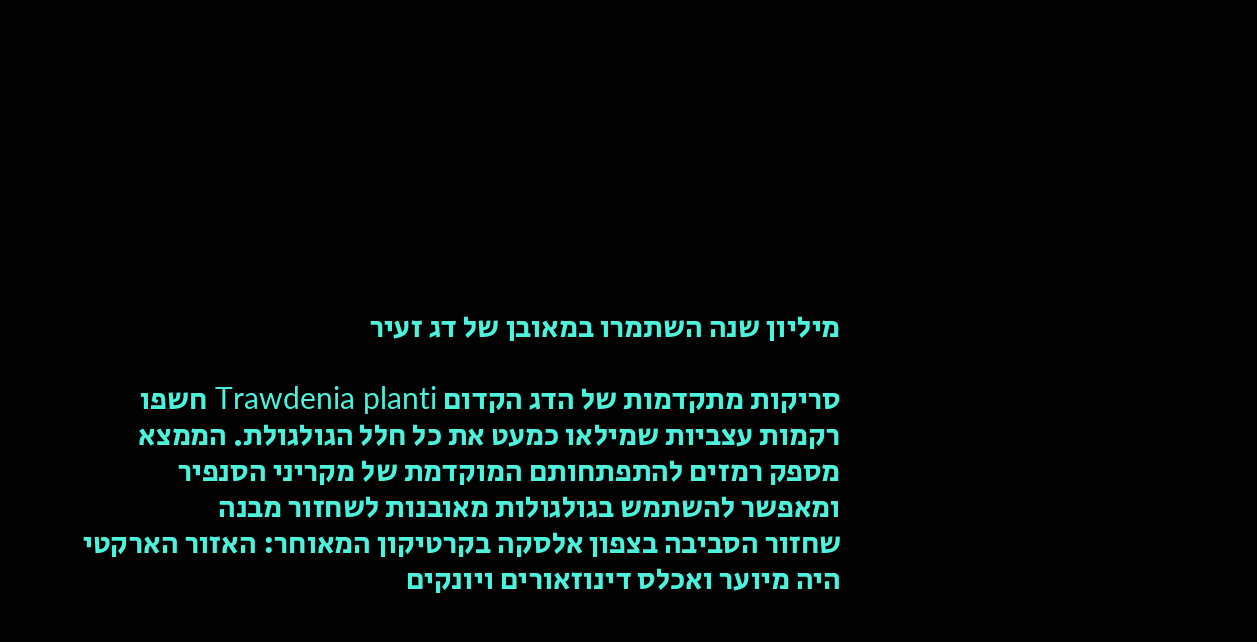מיליון שנה השתמרו במאובן של דג זעיר

סריקות מתקדמות של הדג הקדום Trawdenia planti חשפו רקמות עצביות שמילאו כמעט את כל חלל הגולגולת. הממצא מספק רמזים להתפתחותם המוקדמת של מקריני הסנפיר ומאפשר להשתמש בגולגולות מאובנות לשחזור מבנה
שחזור הסביבה בצפון אלסקה בקרטיקון המאוחר: האזור הארקטי היה מיוער ואכלס דינוזאורים ויונקים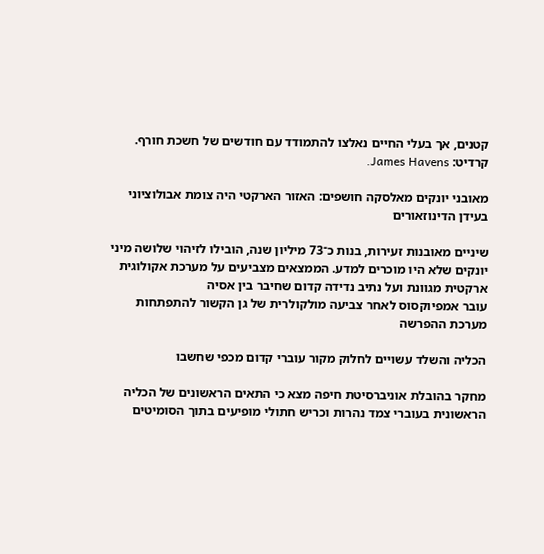קטנים, אך בעלי החיים נאלצו להתמודד עם חודשים של חשכת חורף. קרדיט: James Havens.

מאובני יונקים מאלסקה חושפים: האזור הארקטי היה צומת אבולוציוני בעידן הדינוזאורים

שיניים מאובנות זעירות, בנות כ־73 מיליון שנה, הובילו לזיהוי שלושה מיני יונקים שלא היו מוכרים למדע. הממצאים מצביעים על מערכת אקולוגית ארקטית מגוונת ועל נתיב נדידה קדום שחיבר בין אסיה
עובר אמפיוקסוס לאחר צביעה מולקולרית של גן הקשור להתפתחות מערכת ההפרשה

הכליה והשלד עשויים לחלוק מקור עוברי קדום מכפי שחשבו

מחקר בהובלת אוניברסיטת חיפה מצא כי התאים הראשונים של הכליה הראשונית בעוברי צמד נהרות וכריש חתולי מופיעים בתוך הסומיטים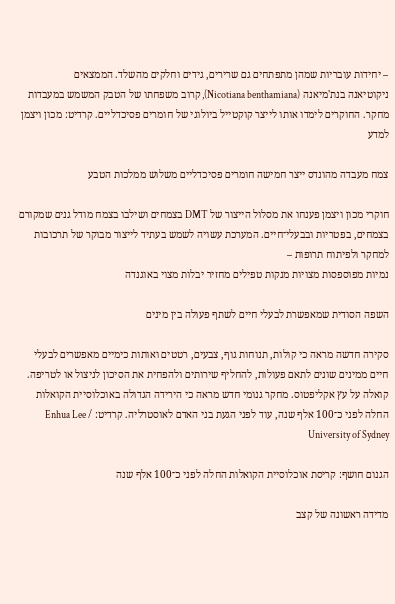– יחידות עובריות שמהן מתפתחים גם שרירים, גידים וחלקים מהשלד. הממצאים
ניקוטיאנה בנת'מיאנה (Nicotiana benthamiana), קרוב משפחתו של הטבק המשמש במעבדות מחקר. החוקרים לימדו אותו לייצר קוקטייל ביולוגי של חומרים פסיכדליים. קרדיט: מכון ויצמן למדע

צמח מעבדה מהונדס ייצר חמישה חומרים פסיכדליים משלוש ממלכות הטבע

חוקרי מכון ויצמן פענחו את מסלול הייצור של DMT בצמחים ושילבו בצמח מודל גנים שמקורם בצמחים, בפטריות ובבעלי־חיים. המערכת עשויה לשמש בעתיד לייצור מבוקר של תרכובות למחקר ולפיתוח תרופות –
נמיות מפוספסות מצויות מנקות טפילים מחזיר יבלות מצוי באוגנדה

השפה הסודית שמאפשרת לבעלי חיים לשתף פעולה בין מינים

סקירה חדשה מראה כי קולות, תנוחות גוף, צבעים, רטטים ואותות כימיים מאפשרים לבעלי חיים ממינים שונים לתאם פעולות, להחליף שירותים ולהפחית את הסיכון לניצול או לטריפה.
קואלה על עץ אקליפטוס. מחקר גנומי חדש מראה כי הירידה הגדולה באוכלוסיית הקואלות החלה לפני כ־100 אלף שנה, עוד לפני הגעת בני האדם לאוסטרליה. קרדיט: Enhua Lee / University of Sydney

הגנום חושף: קריסת אוכלוסיית הקואלות החלה לפני כ־100 אלף שנה

מדידה ראשונה של קצב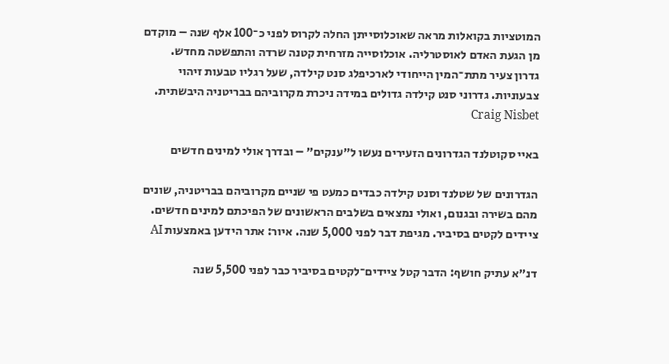המוטציות בקואלות מראה שאוכלוסייתן החלה לקרוס לפני כ־100 אלף שנה – מוקדם מן הגעת האדם לאוסטרליה. אוכלוסייה מזרחית קטנה שרדה והתפשטה מחדש.
גדרון צעיר מתת־המין הייחודי לארכיפלג סנט קילדה, שעל רגליו טבעות זיהוי צבעוניות. גדרוני סנט קילדה גדולים במידה ניכרת מקרוביהם בבריטניה היבשתית. Craig Nisbet

באיי סקוטלנד הגדרונים הזעירים נעשו ל״ענקים״ – ובדרך אולי למינים חדשים

הגדרונים של שטלנד וסנט קילדה כבדים כמעט פי שניים מקרוביהם בבריטניה, שונים מהם בשירה ובגנום, ואולי נמצאים בשלבים הראשונים של הפיכתם למינים חדשים.
ציידים לקטים בסיביר. מגיפת דבר לפני 5,000 שנה. איור: אתר הידען באמצעות AI

דנ״א עתיק חושף: הדבר קטל ציידים־לקטים בסיביר כבר לפני 5,500 שנה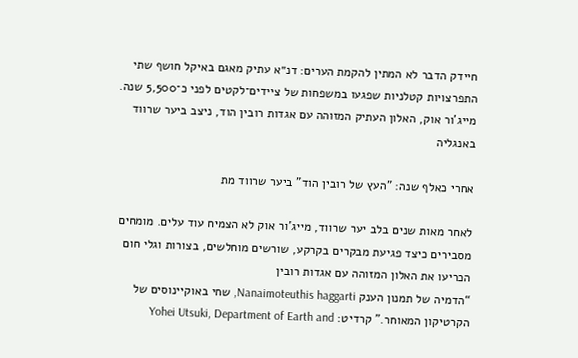חיידק הדבר לא המתין להקמת הערים: דנ״א עתיק מאגם באיקל חושף שתי התפרצויות קטלניות שפגעו במשפחות של ציידים־לקטים לפני כ־5,500 שנה.
מייג'ור אוק, האלון העתיק המזוהה עם אגדות רובין הוד, ניצב ביער שרווד באנגליה

אחרי כאלף שנה: "העץ של רובין הוד" ביער שרווד מת

לאחר מאות שנים בלב יער שרווד, מייג'ור אוק לא הצמיח עוד עלים. מומחים מסבירים כיצד פגיעת מבקרים בקרקע, שורשים מוחלשים, בצורות וגלי חום הכריעו את האלון המזוהה עם אגדות רובין
“הדמיה של תמנון הענק Nanaimoteuthis haggarti, שחי באוקיינוסים של הקרטיקון המאוחר.” קרדיט: Yohei Utsuki, Department of Earth and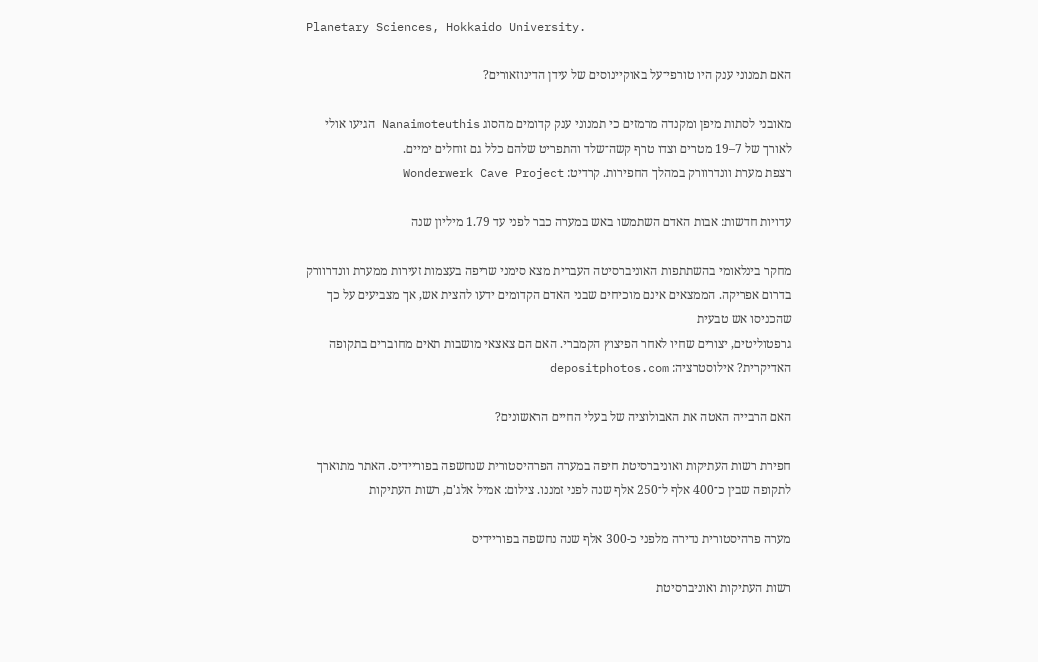Planetary Sciences, Hokkaido University.

האם תמנוני ענק היו טורפי־על באוקיינוסים של עידן הדינוזאורים?

מאובני לסתות מיפן ומקנדה מרמזים כי תמנוני ענק קדומים מהסוג Nanaimoteuthis הגיעו אולי לאורך של 7–19 מטרים וצדו טרף קשה־שלד והתפריט שלהם כלל גם זוחלים ימיים.
רצפת מערת וונדרוורק במהלך החפירות. קרדיט: Wonderwerk Cave Project

עדויות חדשות: אבות האדם השתמשו באש במערה כבר לפני עד 1.79 מיליון שנה

מחקר בינלאומי בהשתתפות האוניברסיטה העברית מצא סימני שריפה בעצמות זעירות ממערת וונדרוורק בדרום אפריקה. הממצאים אינם מוכיחים שבני האדם הקדומים ידעו להצית אש, אך מצביעים על כך שהכניסו אש טבעית
גרפטוליטים, יצורים שחיו לאחר הפיצוץ הקמברי. האם הם צאצאי מושבות תאים מחוברים בתקופה האדיקרית? אילוסטרציה: depositphotos.com

האם הרבייה האטה את האבולוציה של בעלי החיים הראשונים?

חפירת רשות העתיקות ואוניברסיטת חיפה במערה הפרהיסטורית שנחשפה בפוריידיס. האתר מתוארך לתקופה שבין כ־400 אלף ל־250 אלף שנה לפני זמננו. צילום: אמיל אלג'ם, רשות העתיקות

מערה פרהיסטורית נדירה מלפני כ-300 אלף שנה נחשפה בפוריידיס

רשות העתיקות ואוניברסיטת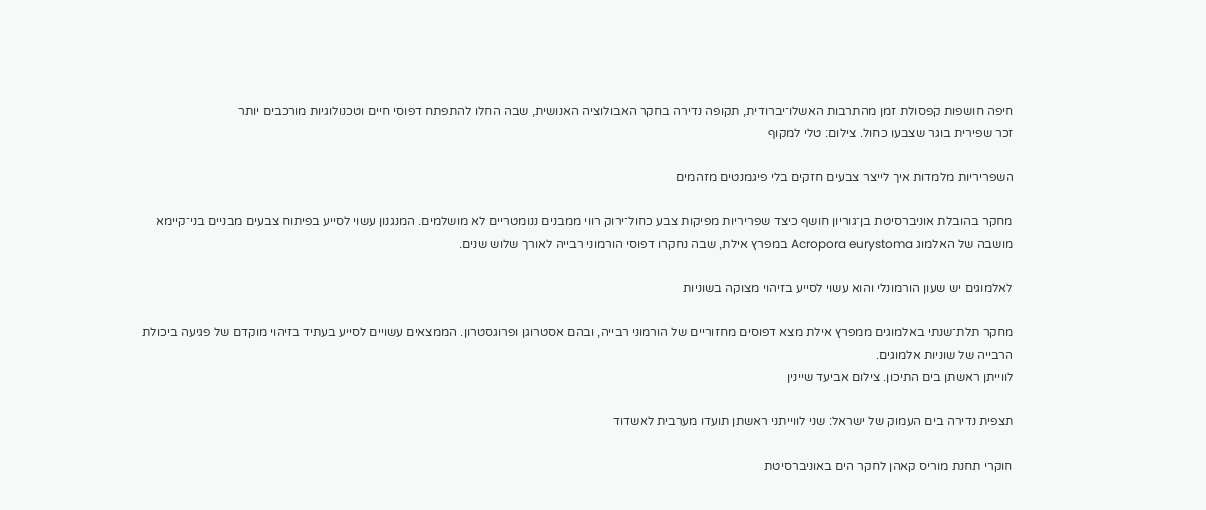חיפה חושפות קפסולת זמן מהתרבות האשלו־יברודית, תקופה נדירה בחקר האבולוציה האנושית, שבה החלו להתפתח דפוסי חיים וטכנולוגיות מורכבים יותר
זכר שפירית בוגר שצבעו כחול. צילום: טלי למקוף

השפריריות מלמדות איך לייצר צבעים חזקים בלי פיגמנטים מזהמים

מחקר בהובלת אוניברסיטת בן־גוריון חושף כיצד שפריריות מפיקות צבע כחול־ירוק רווי ממבנים ננומטריים לא מושלמים. המנגנון עשוי לסייע בפיתוח צבעים מבניים בני־קיימא
מושבה של האלמוג Acropora eurystoma במפרץ אילת, שבה נחקרו דפוסי הורמוני רבייה לאורך שלוש שנים.

לאלמוגים יש שעון הורמונלי והוא עשוי לסייע בזיהוי מצוקה בשוניות

מחקר תלת־שנתי באלמוגים ממפרץ אילת מצא דפוסים מחזוריים של הורמוני רבייה, ובהם אסטרוגן ופרוגסטרון. הממצאים עשויים לסייע בעתיד בזיהוי מוקדם של פגיעה ביכולת הרבייה של שוניות אלמוגים.
לווייתן ראשתן בים התיכון. צילום אביעד שיינין

תצפית נדירה בים העמוק של ישראל: שני לווייתני ראשתן תועדו מערבית לאשדוד

חוקרי תחנת מוריס קאהן לחקר הים באוניברסיטת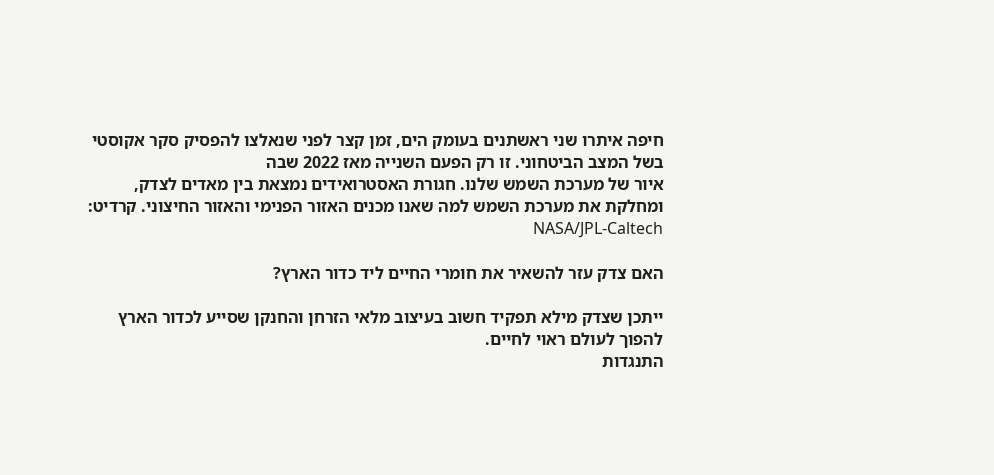חיפה איתרו שני ראשתנים בעומק הים, זמן קצר לפני שנאלצו להפסיק סקר אקוסטי בשל המצב הביטחוני. זו רק הפעם השנייה מאז 2022 שבה
איור של מערכת השמש שלנו. חגורת האסטרואידים נמצאת בין מאדים לצדק, ומחלקת את מערכת השמש למה שאנו מכנים האזור הפנימי והאזור החיצוני. קרדיט: NASA/JPL-Caltech

האם צדק עזר להשאיר את חומרי החיים ליד כדור הארץ?

ייתכן שצדק מילא תפקיד חשוב בעיצוב מלאי הזרחן והחנקן שסייע לכדור הארץ להפוך לעולם ראוי לחיים.
התנגדות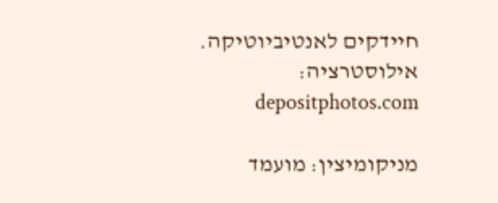חיידקים לאנטיביוטיקה. אילוסטרציה: depositphotos.com

מניקומיצין: מועמד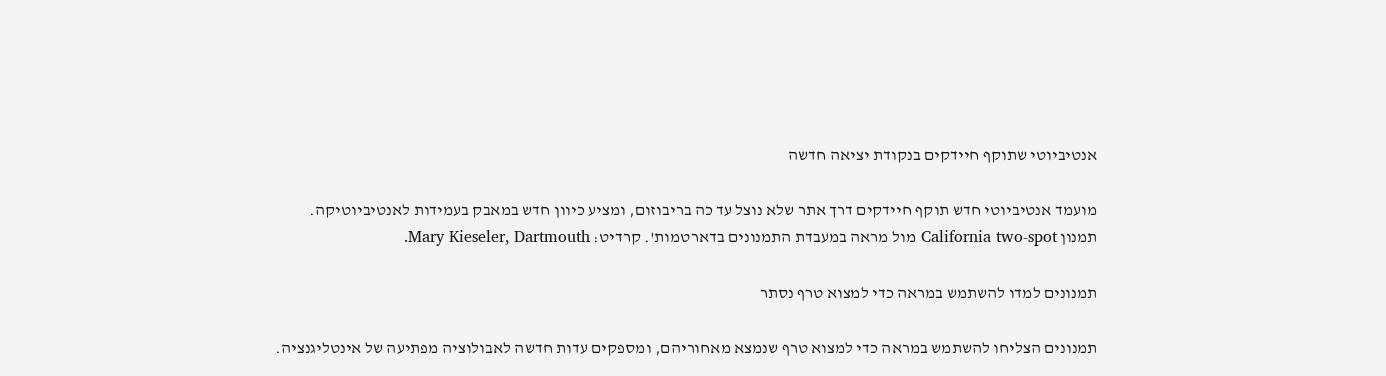אנטיביוטי שתוקף חיידקים בנקודת יציאה חדשה

מועמד אנטיביוטי חדש תוקף חיידקים דרך אתר שלא נוצל עד כה בריבוזום, ומציע כיוון חדש במאבק בעמידות לאנטיביוטיקה.
תמנון California two-spot מול מראה במעבדת התמנונים בדארטמות'. קרדיט: Mary Kieseler, Dartmouth.

תמנונים למדו להשתמש במראה כדי למצוא טרף נסתר

תמנונים הצליחו להשתמש במראה כדי למצוא טרף שנמצא מאחוריהם, ומספקים עדות חדשה לאבולוציה מפתיעה של אינטליגנציה.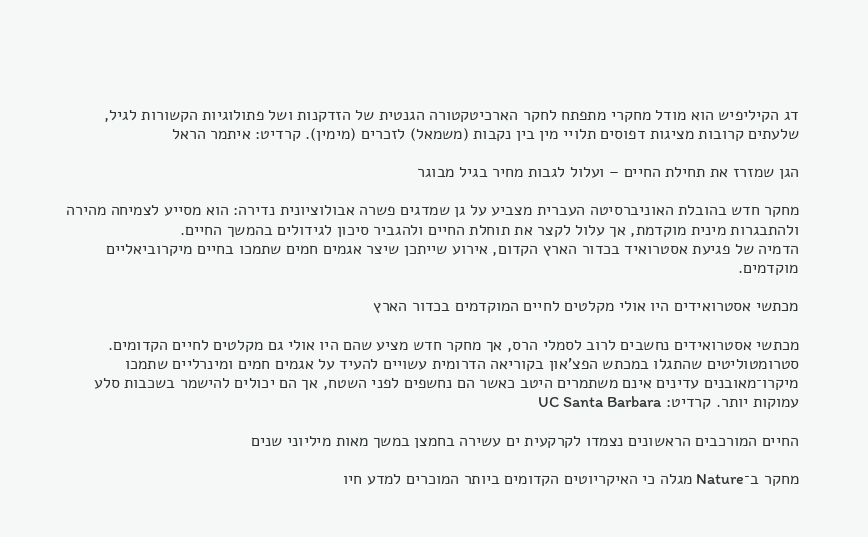דג הקיליפיש הוא מודל מחקרי מתפתח לחקר הארכיטקטורה הגנטית של הזדקנות ושל פתולוגיות הקשורות לגיל, שלעתים קרובות מציגות דפוסים תלויי מין בין נקבות (משמאל) לזכרים (מימין). קרדיט: איתמר הראל

הגן שמזרז את תחילת החיים – ועלול לגבות מחיר בגיל מבוגר

מחקר חדש בהובלת האוניברסיטה העברית מצביע על גן שמדגים פשרה אבולוציונית נדירה: הוא מסייע לצמיחה מהירה ולהתבגרות מינית מוקדמת, אך עלול לקצר את תוחלת החיים ולהגביר סיכון לגידולים בהמשך החיים.
הדמיה של פגיעת אסטרואיד בכדור הארץ הקדום, אירוע שייתכן שיצר אגמים חמים שתמכו בחיים מיקרוביאליים מוקדמים.

מכתשי אסטרואידים היו אולי מקלטים לחיים המוקדמים בכדור הארץ

מכתשי אסטרואידים נחשבים לרוב לסמלי הרס, אך מחקר חדש מציע שהם היו אולי גם מקלטים לחיים הקדומים. סטרומטוליטים שהתגלו במכתש הפצ'און בקוריאה הדרומית עשויים להעיד על אגמים חמים ומינרליים שתמכו
מיקרו־מאובנים עדינים אינם משתמרים היטב כאשר הם נחשפים לפני השטח, אך הם יכולים להישמר בשכבות סלע עמוקות יותר. קרדיט: UC Santa Barbara

החיים המורכבים הראשונים נצמדו לקרקעית ים עשירה בחמצן במשך מאות מיליוני שנים

מחקר ב־Nature מגלה כי האיקריוטים הקדומים ביותר המוכרים למדע חיו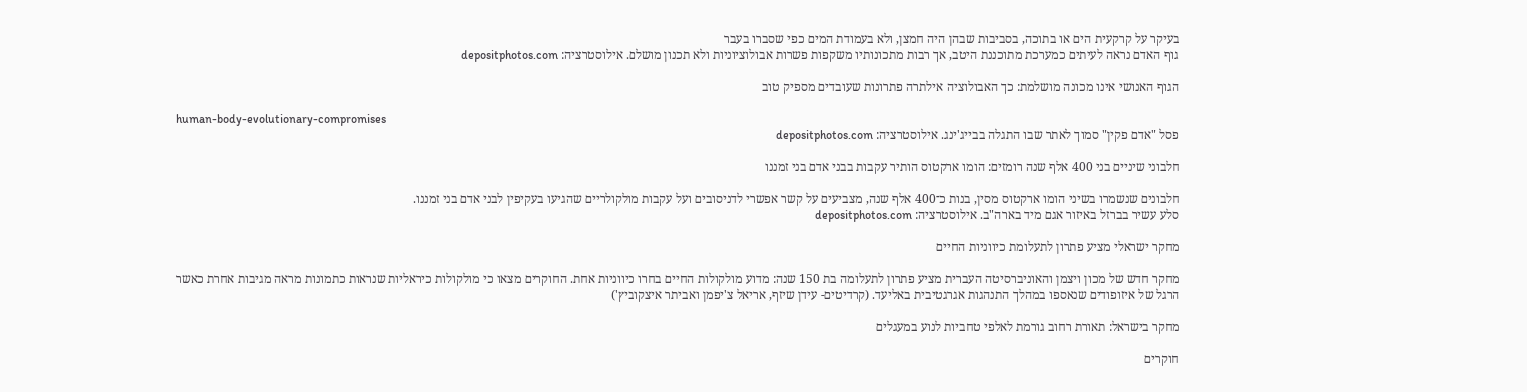בעיקר על קרקעית הים או בתוכה, בסביבות שבהן היה חמצן, ולא בעמודת המים כפי שסברו בעבר
גוף האדם נראה לעיתים כמערכת מתוכננת היטב, אך רבות מתכונותיו משקפות פשרות אבולוציוניות ולא תכנון מושלם. אילוסטרציה: depositphotos.com

הגוף האנושי אינו מכונה מושלמת: כך האבולוציה אילתרה פתרונות שעובדים מספיק טוב

human-body-evolutionary-compromises
פסל "אדם פקין" סמוך לאתר שבו התגלה בבייג'ינג. אילוסטרציה: depositphotos.com

חלבוני שיניים בני 400 אלף שנה רומזים: הומו ארקטוס הותיר עקבות בבני אדם בני זמננו

חלבונים שנשמרו בשיני הומו ארקטוס מסין, בנות כ־400 אלף שנה, מצביעים על קשר אפשרי לדניסובים ועל עקבות מולקולריים שהגיעו בעקיפין לבני אדם בני זמננו.
סלע עשיר בברזל באיזור אגם מיד בארה"ב. אילוסטרציה: depositphotos.com

מחקר ישראלי מציע פתרון לתעלומת כיווניות החיים

מחקר חדש של מכון ויצמן והאוניברסיטה העברית מציע פתרון לתעלומה בת 150 שנה: מדוע מולקולות החיים בחרו כיווניות אחת. החוקרים מצאו כי מולקולות כיראליות שנראות כתמונות מראה מגיבות אחרת כאשר
הרגל של איזופודים שנאספו במהלך התנהגות אגרגטיבית באליעד. (קרדיטים- עידן שיזף, אריאל צ'יפמן ואביתר איצקוביץ')

מחקר בישראל: תאורת רחוב גורמת לאלפי טחביות לנוע במעגלים

חוקרים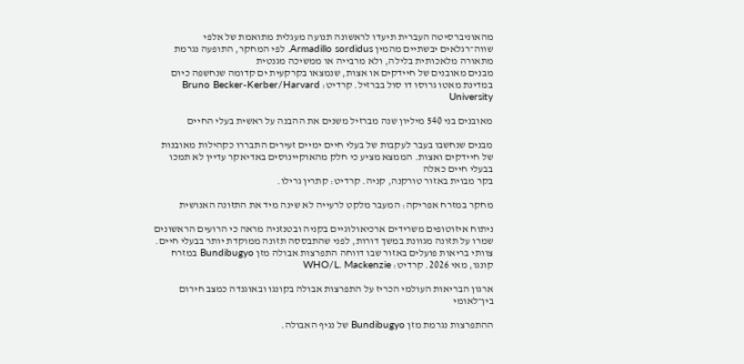מהאוניברסיטה העברית תיעדו לראשונה תנועה מעגלית מתואמת של אלפי שווה־רגלאים יבשתיים מהמין Armadillo sordidus. לפי המחקר, התופעה נגרמת מתאורה מלאכותית בלילה, ולא מרבייה או ממשיכה מגנטית
מבנים מאובנים של חיידקים או אצות, שנמצאו בקרקעית ים קדומה שנחשפה כיום במדינת מאטו גרוסו דו סול בברזיל. קרדיט: Bruno Becker-Kerber/Harvard University

מאובנים בני 540 מיליון שנה מברזיל משנים את ההבנה על ראשית בעלי החיים

מבנים שנחשבו בעבר לעקבות של בעלי חיים ימיים זעירים התבררו כקהילות מאובנות של חיידקים ואצות. הממצא מציע כי חלק מהאוקיינוסים באדיאקר עדיין לא תמכו בבעלי חיים כאלה
בקר מבוית באזור טורקנה, קניה. קרדיט: קתרין גרילו.

מחקר במזרח אפריקה: המעבר מלקט לרעייה לא שינה מיד את התזונה האנושית

ניתוח איזוטופים משרידים ארכיאולוגיים בקניה ובטנזניה מראה כי הרועים הראשונים שמרו על תזונה מגוונת במשך דורות, לפני שהתבססה תזונה ממוקדת יותר בבעלי חיים.
צוותי בריאות פועלים באזור שבו דווחה התפרצות אבולה מזן Bundibugyo במזרח קונגו, מאי 2026. קרדיט: WHO/L. Mackenzie

ארגון הבריאות העולמי הכריז על התפרצות אבולה בקונגו ובאוגנדה כמצב חירום בין־לאומי

ההתפרצות נגרמת מזן Bundibugyo של נגיף האבולה.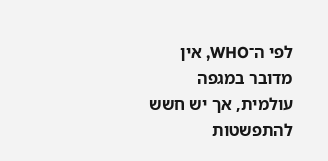לפי ה־WHO, אין מדובר במגפה עולמית, אך יש חשש להתפשטות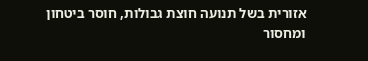אזורית בשל תנועה חוצת גבולות, חוסר ביטחון ומחסור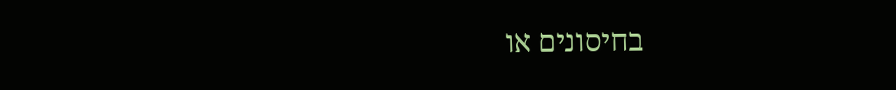בחיסונים או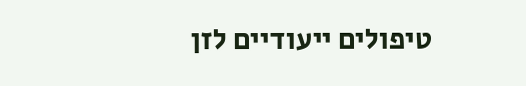טיפולים ייעודיים לזן